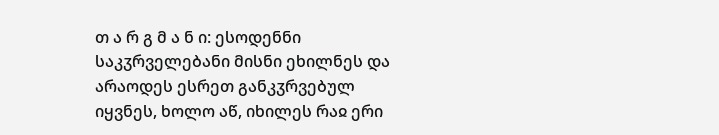თ ა რ გ მ ა ნ ი: ესოდენნი საკჳრველებანი მისნი ეხილნეს და არაოდეს ესრეთ განკჳრვებულ იყვნეს, ხოლო აწ, იხილეს რაჲ ერი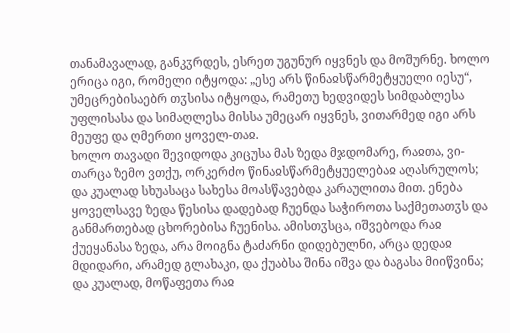თანამავალად, განკჳრდეს, ესრეთ უგუნურ იყვნეს და მოშურნე. ხოლო ერიცა იგი, რომელი იტყოდა: „ესე არს წინაჲსწარმეტყუელი იესუ“, უმეცრებისაებრ თჳსისა იტყოდა, რამეთუ ხედვიდეს სიმდაბლესა უფლისასა და სიმაღლესა მისსა უმეცარ იყვნეს, ვითარმედ იგი არს მეუფე და ღმერთი ყოველ-თაჲ.
ხოლო თავადი შევიდოდა კიცუსა მას ზედა მჯდომარე, რაჲთა, ვი-თარცა ზემო ვთქუ, ორკერძო წინაჲსწარმეტყუელებაჲ აღასრულოს; და კუალად სხუასაცა სახესა მოასწავებდა კარაულითა მით. ენება ყოველსავე ზედა წესისა დადებად ჩუენდა საჭიროთა საქმეთათჳს და განმართებად ცხორებისა ჩუენისა. ამისთჳსცა, იშვებოდა რაჲ ქუეყანასა ზედა, არა მოიგნა ტაძარნი დიდებულნი, არცა დედაჲ მდიდარი, არამედ გლახაკი, და ქუაბსა შინა იშვა და ბაგასა მიიწვინა; და კუალად, მოწაფეთა რაჲ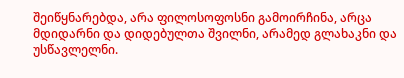შეიწყნარებდა, არა ფილოსოფოსნი გამოირჩინა, არცა მდიდარნი და დიდებულთა შვილნი, არამედ გლახაკნი და უსწავლელნი.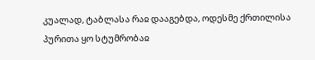კუალად, ტაბლასა რაჲ დააგებდა, ოდესმე ქრთილისა პურითა ყო სტუმრობაჲ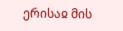ერისაჲ მის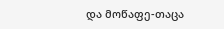და მოწაფე-თაცა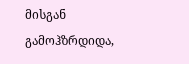მისგან გამოჰზრდიდა,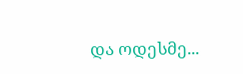და ოდესმე...